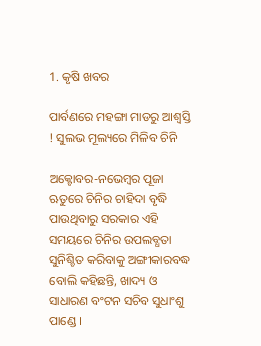1. କୃଷି ଖବର

ପାର୍ବଣରେ ମହଙ୍ଗା ମାଡରୁ ଆଶ୍ବସ୍ତି ! ସୁଲଭ ମୂଲ୍ୟରେ ମିଳିବ ଚିନି

ଅକ୍ଟୋବର-ନଭେମ୍ବର ପୂଜା ଋତୁରେ ଚିନିର ଚାହିଦା ବୃଦ୍ଧି ପାଉଥିବାରୁ ସରକାର ଏହି ସମୟରେ ଚିନିର ଉପଲବ୍ଧତା ସୁନିଶ୍ଚିତ କରିବାକୁ ଅଙ୍ଗୀକାରବଦ୍ଧ ବୋଲି କହିଛନ୍ତି, ଖାଦ୍ୟ ଓ ସାଧାରଣ ବଂଟନ ସଚିବ ସୁଧାଂଶୁ ପାଣ୍ଡେ ।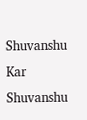Shuvanshu Kar
Shuvanshu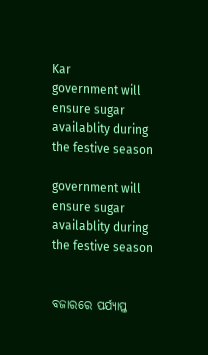Kar
government will ensure sugar availablity during the festive season

government will ensure sugar availablity during the festive season


ବଜାରରେ ପର୍ଯ୍ୟାପ୍ତ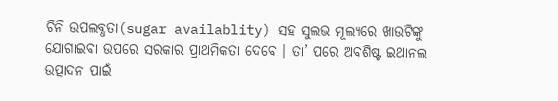ଚିନି ଉପଲବ୍ଧତା(sugar availablity) ସହ ସୁଲଭ ମୂଲ୍ୟରେ ଖାଉଟିଙ୍କୁ ଯୋଗାଇବା ଉପରେ ସରକାର ପ୍ରାଥମିକତା ଦେବେ । ତା’ ପରେ ଅବଶିଷ୍ଟ ଇଥାନଲ ଉତ୍ପାଦନ ପାଇଁ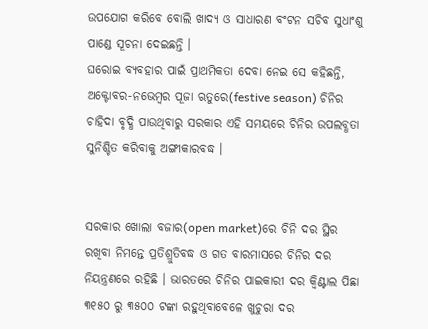ଉପଯୋଗ କରିବେ ବୋଲି ଖାଦ୍ୟ ଓ ସାଧାରଣ ବଂଟନ ସଚିବ ସୁଧାଂଶୁ ପାଣ୍ଡେ ସୂଚନା ଦେଇଛନ୍ତି ।
ଘରୋଇ ବ୍ୟବହାର ପାଇଁ ପ୍ରାଥମିକତା ଦେବା ନେଇ ସେ କହିଛନ୍ତି, ଅକ୍ଟୋବର-ନଭେମ୍ବର ପୂଜା ଋତୁରେ(festive season) ଚିନିର ଚାହିଦା ବୃଦ୍ଧି ପାଉଥିବାରୁ ସରକାର ଏହି ସମୟରେ ଚିନିର ଉପଲବ୍ଧତା ସୁନିଶ୍ଚିତ କରିବାକୁ ଅଙ୍ଗୀକାରବଦ୍ଧ ।


ସରକାର ଖୋଲା ବଜାର(open market)ରେ ଚିନି ଦର ସ୍ଥିର ରଖିବା ନିମନ୍ତେ ପ୍ରତିଶ୍ରୁତିବଦ୍ଧ ଓ ଗତ ବାରମାସରେ ଚିନିର ଦର ନିୟନ୍ତ୍ରଣରେ ରହିଛି । ଭାରତରେ ଚିନିର ପାଇକାରୀ ଦର କ୍ୱିଣ୍ଟାଲ ପିଛା ୩୧୫୦ ରୁ ୩୫୦୦ ଟଙ୍କା ରହୁଥିବାବେଳେ ଖୁଚୁରା ଦର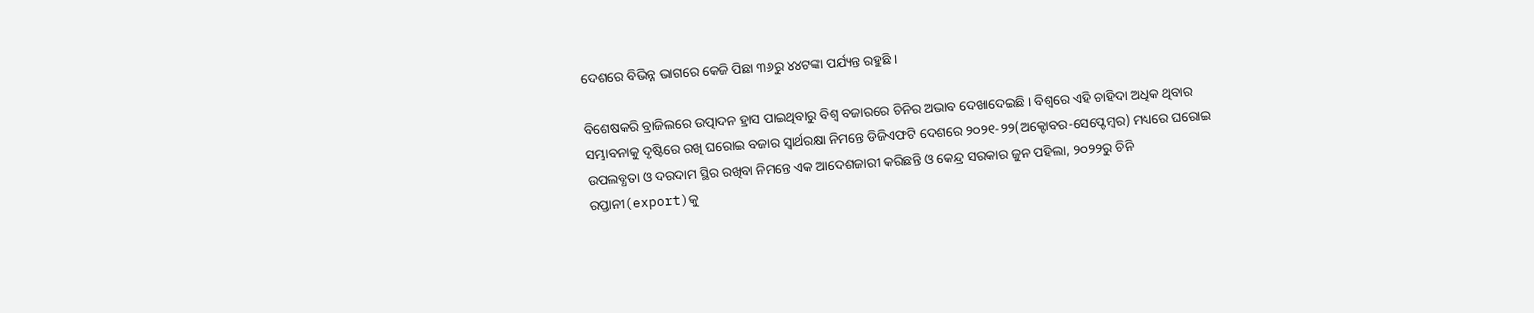ଦେଶରେ ବିଭିନ୍ନ ଭାଗରେ କେଜି ପିଛା ୩୬ରୁ ୪୪ଟଙ୍କା ପର୍ଯ୍ୟନ୍ତ ରହୁଛି ।

ବିଶେଷକରି ବ୍ରାଜିଲରେ ଉତ୍ପାଦନ ହ୍ରାସ ପାଇଥିବାରୁ ବିଶ୍ୱ ବଜାରରେ ଚିନିର ଅଭାବ ଦେଖାଦେଇଛି । ବିଶ୍ୱରେ ଏହି ଚାହିଦା ଅଧିକ ଥିବାର ସମ୍ଭାବନାକୁ ଦୃଷ୍ଟିରେ ରଖି ଘରୋଇ ବଜାର ସ୍ୱାର୍ଥରକ୍ଷା ନିମନ୍ତେ ଡିଜିଏଫଟି ଦେଶରେ ୨୦୨୧-୨୨(ଅକ୍ଟୋବର-ସେପ୍ଟେମ୍ବର) ମଧ୍ୟରେ ଘରୋଇ ଉପଲବ୍ଧତା ଓ ଦରଦାମ ସ୍ଥିର ରଖିବା ନିମନ୍ତେ ଏକ ଆଦେଶଜାରୀ କରିଛନ୍ତି ଓ କେନ୍ଦ୍ର ସରକାର ଜୁନ ପହିଲା, ୨୦୨୨ରୁ ଚିନି ରପ୍ତାନୀ(export)କୁ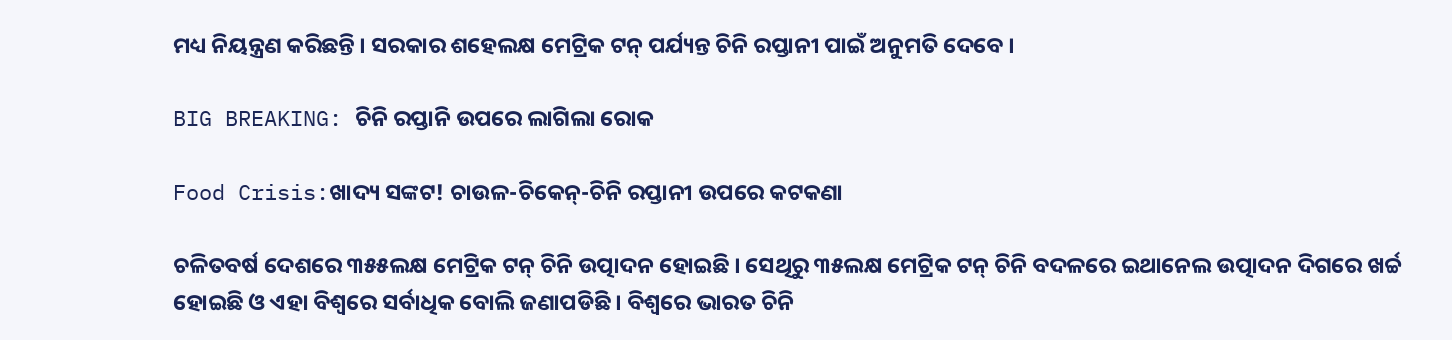ମଧ୍ୟ ନିୟନ୍ତ୍ରଣ କରିଛନ୍ତି । ସରକାର ଶହେଲକ୍ଷ ମେଟ୍ରିକ ଟନ୍ ପର୍ଯ୍ୟନ୍ତ ଚିନି ରପ୍ତାନୀ ପାଇଁ ଅନୁମତି ଦେବେ ।

BIG BREAKING: ଚିନି ରପ୍ତାନି ଉପରେ ଲାଗିଲା ରୋକ

Food Crisis:ଖାଦ୍ୟ ସଙ୍କଟ! ଚାଉଳ-ଚିକେନ୍-ଚିନି ରପ୍ତାନୀ ଉପରେ କଟକଣା

ଚଳିତବର୍ଷ ଦେଶରେ ୩୫୫ଲକ୍ଷ ମେଟ୍ରିକ ଟନ୍ ଚିନି ଉତ୍ପାଦନ ହୋଇଛି । ସେଥିରୁ ୩୫ଲକ୍ଷ ମେଟ୍ରିକ ଟନ୍ ଚିନି ବଦଳରେ ଇଥାନେଲ ଉତ୍ପାଦନ ଦିଗରେ ଖର୍ଚ୍ଚ ହୋଇଛି ଓ ଏହା ବିଶ୍ୱରେ ସର୍ବାଧିକ ବୋଲି ଜଣାପଡିଛି । ବିଶ୍ୱରେ ଭାରତ ଚିନି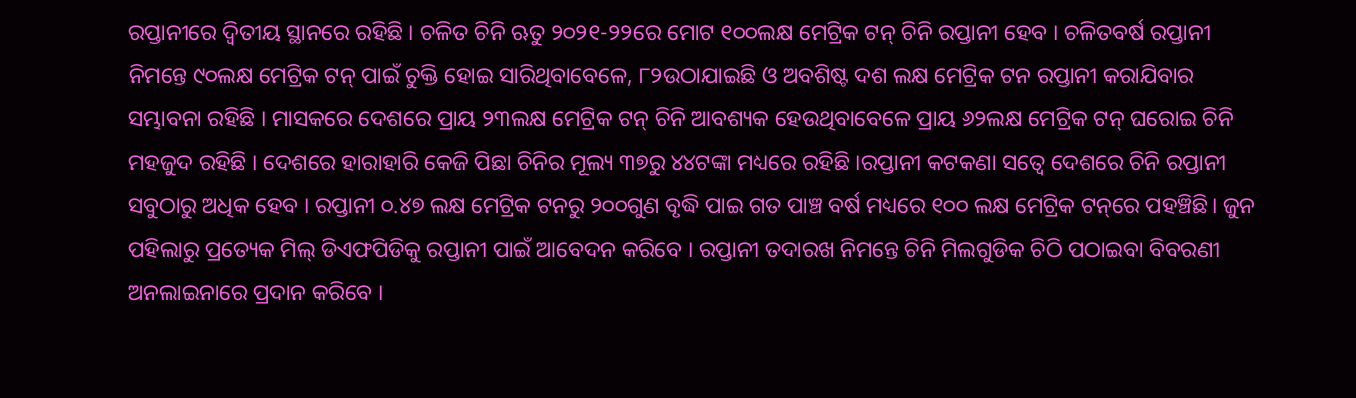ରପ୍ତାନୀରେ ଦ୍ୱିତୀୟ ସ୍ଥାନରେ ରହିଛି । ଚଳିତ ଚିନି ଋତୁ ୨୦୨୧-୨୨ରେ ମୋଟ ୧୦୦ଲକ୍ଷ ମେଟ୍ରିକ ଟନ୍ ଚିନି ରପ୍ତାନୀ ହେବ । ଚଳିତବର୍ଷ ରପ୍ତାନୀ ନିମନ୍ତେ ୯୦ଲକ୍ଷ ମେଟ୍ରିକ ଟନ୍ ପାଇଁ ଚୁକ୍ତି ହୋଇ ସାରିଥିବାବେଳେ, ୮୨ଉଠାଯାଇଛି ଓ ଅବଶିଷ୍ଟ ଦଶ ଲକ୍ଷ ମେଟ୍ରିକ ଟନ ରପ୍ତାନୀ କରାଯିବାର ସମ୍ଭାବନା ରହିଛି । ମାସକରେ ଦେଶରେ ପ୍ରାୟ ୨୩ଲକ୍ଷ ମେଟ୍ରିକ ଟନ୍ ଚିନି ଆବଶ୍ୟକ ହେଉଥିବାବେଳେ ପ୍ରାୟ ୬୨ଲକ୍ଷ ମେଟ୍ରିକ ଟନ୍ ଘରୋଇ ଚିନି ମହଜୁଦ ରହିଛି । ଦେଶରେ ହାରାହାରି କେଜି ପିଛା ଚିନିର ମୂଲ୍ୟ ୩୭ରୁ ୪୪ଟଙ୍କା ମଧ୍ୟରେ ରହିଛି ।ରପ୍ତାନୀ କଟକଣା ସତ୍ୱେ ଦେଶରେ ଚିନି ରପ୍ତାନୀ ସବୁଠାରୁ ଅଧିକ ହେବ । ରପ୍ତାନୀ ୦.୪୭ ଲକ୍ଷ ମେଟ୍ରିକ ଟନରୁ ୨୦୦ଗୁଣ ବୃଦ୍ଧି ପାଇ ଗତ ପାଞ୍ଚ ବର୍ଷ ମଧ୍ୟରେ ୧୦୦ ଲକ୍ଷ ମେଟ୍ରିକ ଟନ୍‌ରେ ପହଞ୍ଚିଛି। ଜୁନ ପହିଲାରୁ ପ୍ରତ୍ୟେକ ମିଲ୍ ଡିଏଫପିଡିକୁ ରପ୍ତାନୀ ପାଇଁ ଆବେଦନ କରିବେ । ରପ୍ତାନୀ ତଦାରଖ ନିମନ୍ତେ ଚିନି ମିଲଗୁଡିକ ଚିଠି ପଠାଇବା ବିବରଣୀ ଅନଲାଇନାରେ ପ୍ରଦାନ କରିବେ ।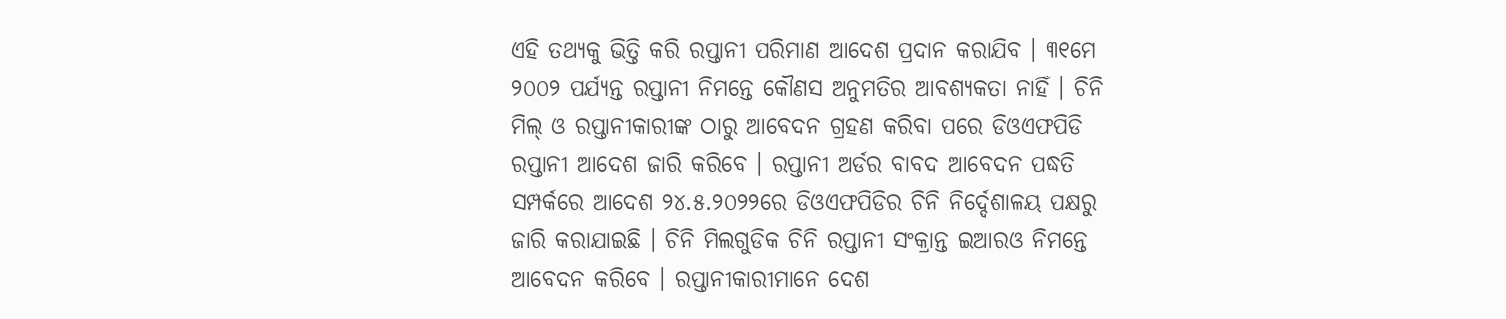ଏହି ତଥ୍ୟକୁ ଭିତ୍ତି କରି ରପ୍ତାନୀ ପରିମାଣ ଆଦେଶ ପ୍ରଦାନ କରାଯିବ । ୩୧ମେ ୨୦୦୨ ପର୍ଯ୍ୟନ୍ତ ରପ୍ତାନୀ ନିମନ୍ତେ କୌଣସ ଅନୁମତିର ଆବଶ୍ୟକତା ନାହିଁ । ଚିନି ମିଲ୍ ଓ ରପ୍ତାନୀକାରୀଙ୍କ ଠାରୁ ଆବେଦନ ଗ୍ରହଣ କରିବା ପରେ ଡିଓଏଫପିଡି ରପ୍ତାନୀ ଆଦେଶ ଜାରି କରିବେ । ରପ୍ତାନୀ ଅର୍ଡର ବାବଦ ଆବେଦନ ପଦ୍ଧତି ସମ୍ପର୍କରେ ଆଦେଶ ୨୪.୫.୨୦୨୨ରେ ଡିଓଏଫପିଡିର ଚିନି ନିର୍ଦ୍ଦେଶାଳୟ ପକ୍ଷରୁ ଜାରି କରାଯାଇଛି । ଚିନି ମିଲଗୁଡିକ ଚିନି ରପ୍ତାନୀ ସଂକ୍ରାନ୍ତ ଇଆରଓ ନିମନ୍ତେ ଆବେଦନ କରିବେ । ରପ୍ତାନୀକାରୀମାନେ ଦେଶ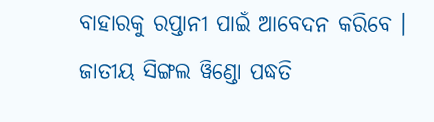ବାହାରକୁ ରପ୍ତାନୀ ପାଇଁ ଆବେଦନ କରିବେ । ଜାତୀୟ ସିଙ୍ଗଲ ୱିଣ୍ଡୋ ପଦ୍ଧତି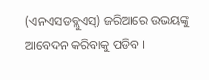(ଏନଏସଡବ୍ଲୁଏସ୍‌) ଜରିଆରେ ଉଭୟଙ୍କୁ ଆବେଦନ କରିବାକୁ ପଡିବ ।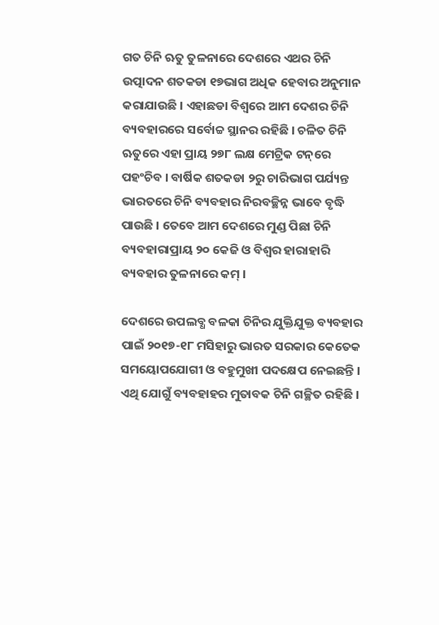ଗତ ଚିନି ଋତୁ ତୁଳନାରେ ଦେଶରେ ଏଥର ଚିନି ଉତ୍ପାଦନ ଶତକଡା ୧୭ଭାଗ ଅଧିକ ହେବାର ଅନୁମାନ କରାଯାଉଛି । ଏହାଛଡା ବିଶ୍ୱରେ ଆମ ଦେଶର ଚିନି ବ୍ୟବହାରରେ ସର୍ବୋଚ୍ଚ ସ୍ଥାନର ରହିଛି । ଚଳିତ ଚିନି ଋତୁରେ ଏହା ପ୍ରାୟ ୨୭୮ ଲକ୍ଷ ମେଟ୍ରିକ ଟନ୍‌ରେ ପହଂଚିବ । ବାର୍ଷିକ ଶତକଡା ୨ରୁ ଚାରିଭାଗ ପର୍ଯ୍ୟନ୍ତ ଭାରତରେ ଚିନି ବ୍ୟବହାର ନିରବଚ୍ଛିନ୍ନ ଭାବେ ବୃଦ୍ଧି ପାଉଛି । ତେବେ ଆମ ଦେଶରେ ମୁଣ୍ଡ ପିଛା ଚିନି ବ୍ୟବହାରାପ୍ରାୟ ୨୦ କେଜି ଓ ବିଶ୍ୱର ହାରାହାରି ବ୍ୟବହାର ତୁଳନାରେ କମ୍ ।

ଦେଶରେ ଉପଲବ୍ଧ ବଳକା ଚିନିର ଯୁକ୍ତିଯୁକ୍ତ ବ୍ୟବହାର ପାଇଁ ୨୦୧୭-୧୮ ମସିହାରୁ ଭାରତ ସରକାର କେତେକ ସମୟୋପଯୋଗୀ ଓ ବହୁମୁଖୀ ପଦକ୍ଷେପ ନେଇଛନ୍ତି । ଏଥି ଯୋଗୁଁ ବ୍ୟବହାହର ମୁତାବକ ଚିନି ଗଚ୍ଛିତ ରହିଛି ।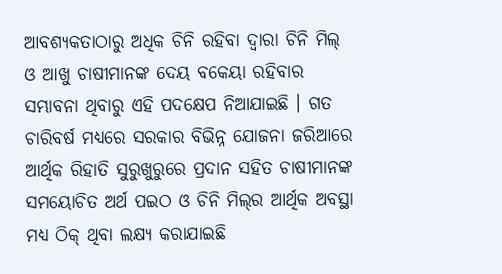ଆବଶ୍ୟକତାଠାରୁ ଅଧିକ ଚିନି ରହିବା ଦ୍ୱାରା ଚିନି ମିଲ୍ ଓ ଆଖୁ ଚାଷୀମାନଙ୍କ ଦେୟ ବକେୟା ରହିବାର ସମ୍ଭାବନା ଥିବାରୁ ଏହି ପଦକ୍ଷେପ ନିଆଯାଇଛି । ଗତ ଚାରିବର୍ଷ ମଧ୍ୟରେ ସରକାର ବିଭିନ୍ନ ଯୋଜନା ଜରିଆରେ ଆର୍ଥିକ ରିହାତି ସୁରୁଖୁରୁରେ ପ୍ରଦାନ ସହିତ ଚାଷୀମାନଙ୍କ ସମୟୋଚିତ ଅର୍ଥ ପଇଠ ଓ ଚିନି ମିଲ୍‌ର ଆର୍ଥିକ ଅବସ୍ଥା ମଧ୍ୟ ଠିକ୍ ଥିବା ଲକ୍ଷ୍ୟ କରାଯାଇଛି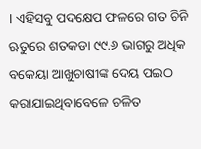। ଏହିସବୁ ପଦକ୍ଷେପ ଫଳରେ ଗତ ଚିନି ଋତୁରେ ଶତକଡା ୯୯.୬ ଭାଗରୁ ଅଧିକ ବକେୟା ଆଖୁଚାଷୀଙ୍କ ଦେୟ ପଇଠ କରାଯାଇଥିବାବେଳେ ଚଳିତ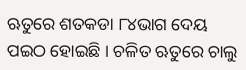ଋତୁରେ ଶତକଡା ୮୪ଭାଗ ଦେୟ ପଇଠ ହୋଇଛି । ଚଳିତ ଋତୁରେ ଚାଲୁ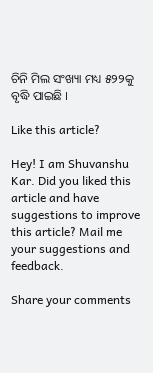ଚିନି ମିଲ ସଂଖ୍ୟା ମଧ୍ୟ ୫୨୨କୁ ବୃଦ୍ଧି ପାଇଛି ।

Like this article?

Hey! I am Shuvanshu Kar. Did you liked this article and have suggestions to improve this article? Mail me your suggestions and feedback.

Share your comments